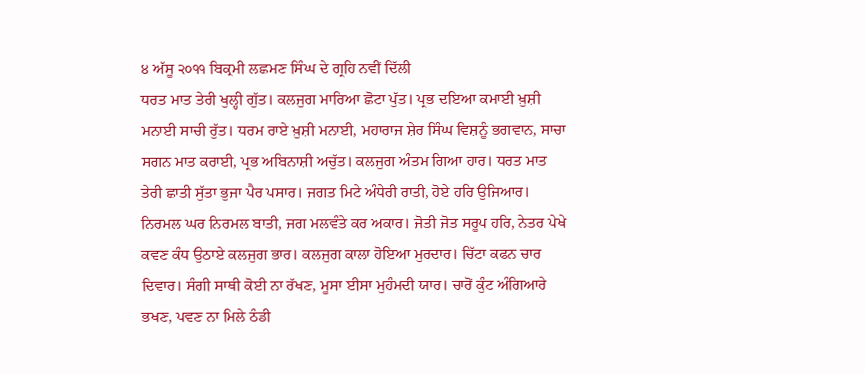੪ ਅੱਸੂ ੨੦੧੧ ਬਿਕ੍ਰਮੀ ਲਛਮਣ ਸਿੰਘ ਦੇ ਗ੍ਰਹਿ ਨਵੀਂ ਦਿੱਲੀ
ਧਰਤ ਮਾਤ ਤੇਰੀ ਖੁਲ੍ਹੀ ਗੁੱਤ। ਕਲਜੁਗ ਮਾਰਿਆ ਛੋਟਾ ਪੁੱਤ। ਪ੍ਰਭ ਦਇਆ ਕਮਾਈ ਖ਼ੁਸ਼ੀ ਮਨਾਈ ਸਾਚੀ ਰੁੱਤ। ਧਰਮ ਰਾਏ ਖ਼ੁਸ਼ੀ ਮਨਾਈ, ਮਹਾਰਾਜ ਸ਼ੇਰ ਸਿੰਘ ਵਿਸ਼ਨੂੰ ਭਗਵਾਨ, ਸਾਚਾ ਸਗਨ ਮਾਤ ਕਰਾਈ, ਪ੍ਰਭ ਅਬਿਨਾਸ਼ੀ ਅਚੁੱਤ। ਕਲਜੁਗ ਅੰਤਮ ਗਿਆ ਹਾਰ। ਧਰਤ ਮਾਤ ਤੇਰੀ ਛਾਤੀ ਸੁੱਤਾ ਭੁਜਾ ਪੈਰ ਪਸਾਰ। ਜਗਤ ਮਿਟੇ ਅੰਧੇਰੀ ਰਾਤੀ, ਹੋਏ ਹਰਿ ਉਜਿਆਰ। ਨਿਰਮਲ ਘਰ ਨਿਰਮਲ ਬਾਤੀ, ਜਗ ਮਲਵੰਤੇ ਕਰ ਅਕਾਰ। ਜੋਤੀ ਜੋਤ ਸਰੂਪ ਹਰਿ, ਨੇਤਰ ਪੇਖੇ ਕਵਣ ਕੰਧ ਉਠਾਏ ਕਲਜੁਗ ਭਾਰ। ਕਲਜੁਗ ਕਾਲਾ ਹੋਇਆ ਮੁਰਦਾਰ। ਚਿੱਟਾ ਕਫਨ ਚਾਰ ਦਿਵਾਰ। ਸੰਗੀ ਸਾਥੀ ਕੋਈ ਨਾ ਰੱਖਣ, ਮੂਸਾ ਈਸਾ ਮੁਹੰਮਦੀ ਯਾਰ। ਚਾਰੋਂ ਕੁੰਟ ਅੰਗਿਆਰੇ ਭਖਣ, ਪਵਣ ਨਾ ਮਿਲੇ ਠੰਡੀ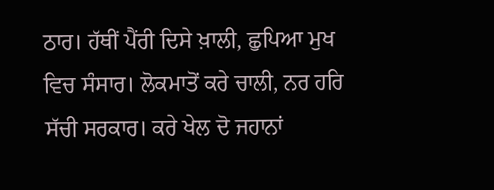ਠਾਰ। ਹੱਥੀਂ ਪੈਂਰੀ ਦਿਸੇ ਖ਼ਾਲੀ, ਛੁਪਿਆ ਮੁਖ ਵਿਚ ਸੰਸਾਰ। ਲੋਕਮਾਤੋਂ ਕਰੇ ਚਾਲੀ, ਨਰ ਹਰਿ ਸੱਚੀ ਸਰਕਾਰ। ਕਰੇ ਖੇਲ ਦੋ ਜਹਾਨਾਂ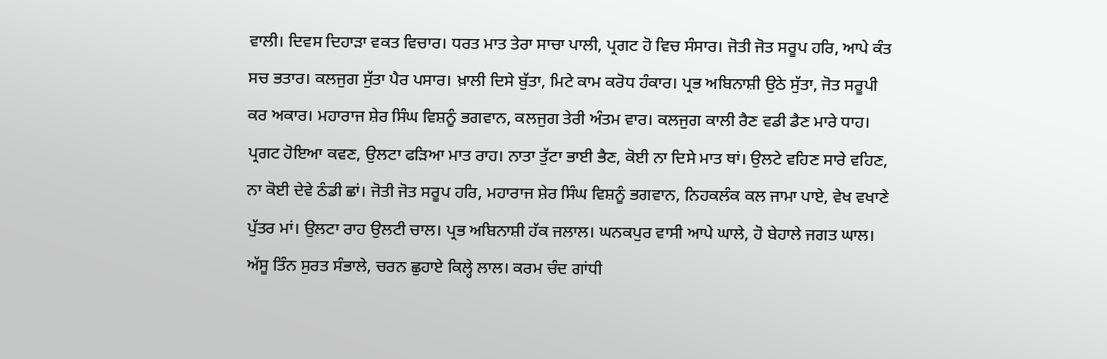ਵਾਲੀ। ਦਿਵਸ ਦਿਹਾੜਾ ਵਕਤ ਵਿਚਾਰ। ਧਰਤ ਮਾਤ ਤੇਰਾ ਸਾਚਾ ਪਾਲੀ, ਪ੍ਰਗਟ ਹੋ ਵਿਚ ਸੰਸਾਰ। ਜੋਤੀ ਜੋਤ ਸਰੂਪ ਹਰਿ, ਆਪੇ ਕੰਤ ਸਚ ਭਤਾਰ। ਕਲਜੁਗ ਸੁੱਤਾ ਪੈਰ ਪਸਾਰ। ਖ਼ਾਲੀ ਦਿਸੇ ਬੁੱਤਾ, ਮਿਟੇ ਕਾਮ ਕਰੋਧ ਹੰਕਾਰ। ਪ੍ਰਭ ਅਬਿਨਾਸ਼ੀ ਉਠੇ ਸੁੱਤਾ, ਜੋਤ ਸਰੂਪੀ ਕਰ ਅਕਾਰ। ਮਹਾਰਾਜ ਸ਼ੇਰ ਸਿੰਘ ਵਿਸ਼ਨੂੰ ਭਗਵਾਨ, ਕਲਜੁਗ ਤੇਰੀ ਅੰਤਮ ਵਾਰ। ਕਲਜੁਗ ਕਾਲੀ ਰੈਣ ਵਡੀ ਡੈਣ ਮਾਰੇ ਧਾਹ। ਪ੍ਰਗਟ ਹੋਇਆ ਕਵਣ, ਉਲਟਾ ਫੜਿਆ ਮਾਤ ਰਾਹ। ਨਾਤਾ ਤੁੱਟਾ ਭਾਈ ਭੈਣ, ਕੋਈ ਨਾ ਦਿਸੇ ਮਾਤ ਥਾਂ। ਉਲਟੇ ਵਹਿਣ ਸਾਰੇ ਵਹਿਣ, ਨਾ ਕੋਈ ਦੇਵੇ ਠੰਡੀ ਛਾਂ। ਜੋਤੀ ਜੋਤ ਸਰੂਪ ਹਰਿ, ਮਹਾਰਾਜ ਸ਼ੇਰ ਸਿੰਘ ਵਿਸ਼ਨੂੰ ਭਗਵਾਨ, ਨਿਹਕਲੰਕ ਕਲ ਜਾਮਾ ਪਾਏ, ਵੇਖ ਵਖਾਣੇ ਪੁੱਤਰ ਮਾਂ। ਉਲਟਾ ਰਾਹ ਉਲਟੀ ਚਾਲ। ਪ੍ਰਭ ਅਬਿਨਾਸ਼ੀ ਹੱਕ ਜਲਾਲ। ਘਨਕਪੁਰ ਵਾਸੀ ਆਪੇ ਘਾਲੇ, ਹੋ ਬੇਹਾਲੇ ਜਗਤ ਘਾਲ। ਅੱਸੂ ਤਿੰਨ ਸੁਰਤ ਸੰਭਾਲੇ, ਚਰਨ ਛੁਹਾਏ ਕਿਲ੍ਹੇ ਲਾਲ। ਕਰਮ ਚੰਦ ਗਾਂਧੀ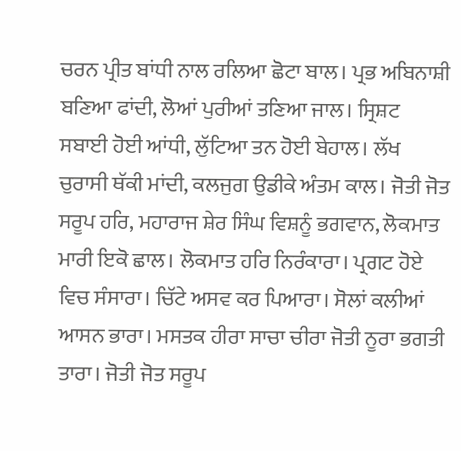ਚਰਨ ਪ੍ਰੀਤ ਬਾਂਧੀ ਨਾਲ ਰਲਿਆ ਛੋਟਾ ਬਾਲ। ਪ੍ਰਭ ਅਬਿਨਾਸ਼ੀ ਬਣਿਆ ਫਾਂਦੀ, ਲੋਆਂ ਪੁਰੀਆਂ ਤਣਿਆ ਜਾਲ। ਸ੍ਰਿਸ਼ਟ ਸਬਾਈ ਹੋਈ ਆਂਧੀ, ਲੁੱਟਿਆ ਤਨ ਹੋਈ ਬੇਹਾਲ। ਲੱਖ ਚੁਰਾਸੀ ਥੱਕੀ ਮਾਂਦੀ, ਕਲਜੁਗ ਉਡੀਕੇ ਅੰਤਮ ਕਾਲ। ਜੋਤੀ ਜੋਤ ਸਰੂਪ ਹਰਿ, ਮਹਾਰਾਜ ਸ਼ੇਰ ਸਿੰਘ ਵਿਸ਼ਨੂੰ ਭਗਵਾਨ, ਲੋਕਮਾਤ ਮਾਰੀ ਇਕੋ ਛਾਲ। ਲੋਕਮਾਤ ਹਰਿ ਨਿਰੰਕਾਰਾ। ਪ੍ਰਗਟ ਹੋਏ ਵਿਚ ਸੰਸਾਰਾ। ਚਿੱਟੇ ਅਸਵ ਕਰ ਪਿਆਰਾ। ਸੋਲਾਂ ਕਲੀਆਂ ਆਸਨ ਭਾਰਾ। ਮਸਤਕ ਹੀਰਾ ਸਾਚਾ ਚੀਰਾ ਜੋਤੀ ਨੂਰਾ ਭਗਤੀ ਤਾਰਾ। ਜੋਤੀ ਜੋਤ ਸਰੂਪ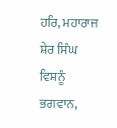ਹਰਿ, ਮਹਾਰਾਜ ਸ਼ੇਰ ਸਿੰਘ ਵਿਸ਼ਨੂੰ ਭਗਵਾਨ,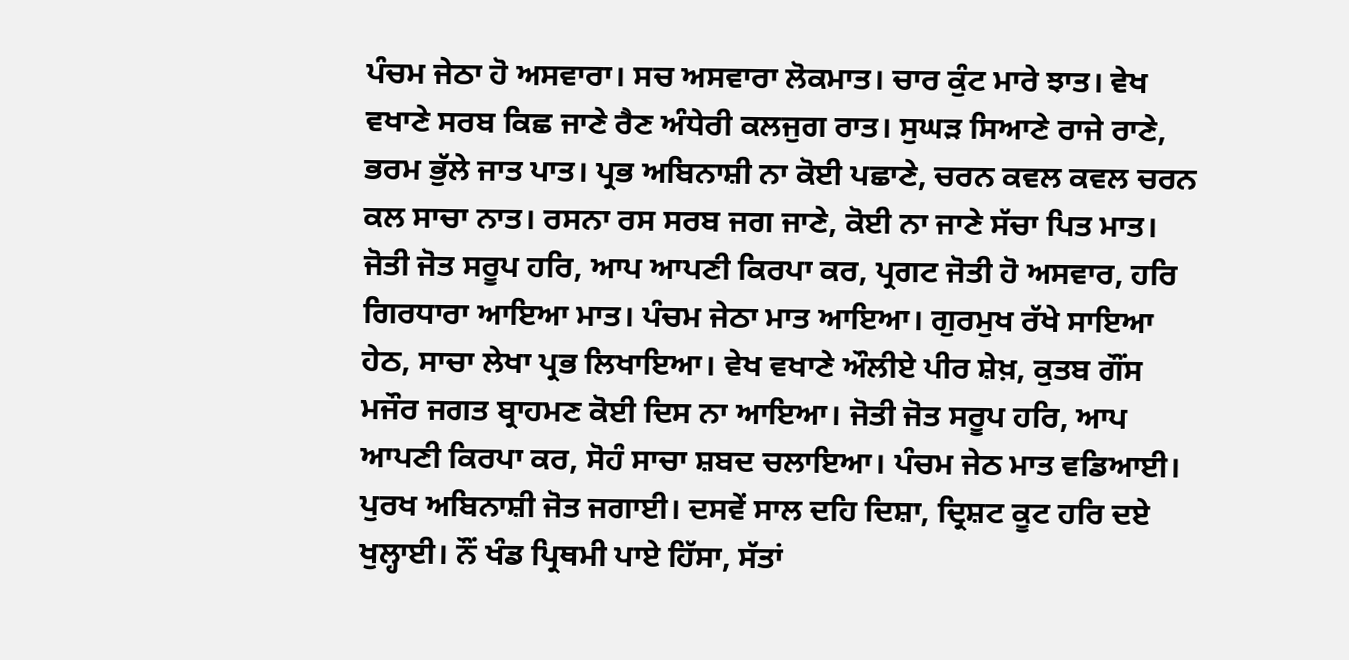ਪੰਚਮ ਜੇਠਾ ਹੋ ਅਸਵਾਰਾ। ਸਚ ਅਸਵਾਰਾ ਲੋਕਮਾਤ। ਚਾਰ ਕੁੰਟ ਮਾਰੇ ਝਾਤ। ਵੇਖ ਵਖਾਣੇ ਸਰਬ ਕਿਛ ਜਾਣੇ ਰੈਣ ਅੰਧੇਰੀ ਕਲਜੁਗ ਰਾਤ। ਸੁਘੜ ਸਿਆਣੇ ਰਾਜੇ ਰਾਣੇ, ਭਰਮ ਭੁੱਲੇ ਜਾਤ ਪਾਤ। ਪ੍ਰਭ ਅਬਿਨਾਸ਼ੀ ਨਾ ਕੋਈ ਪਛਾਣੇ, ਚਰਨ ਕਵਲ ਕਵਲ ਚਰਨ ਕਲ ਸਾਚਾ ਨਾਤ। ਰਸਨਾ ਰਸ ਸਰਬ ਜਗ ਜਾਣੇ, ਕੋਈ ਨਾ ਜਾਣੇ ਸੱਚਾ ਪਿਤ ਮਾਤ। ਜੋਤੀ ਜੋਤ ਸਰੂਪ ਹਰਿ, ਆਪ ਆਪਣੀ ਕਿਰਪਾ ਕਰ, ਪ੍ਰਗਟ ਜੋਤੀ ਹੋ ਅਸਵਾਰ, ਹਰਿ ਗਿਰਧਾਰਾ ਆਇਆ ਮਾਤ। ਪੰਚਮ ਜੇਠਾ ਮਾਤ ਆਇਆ। ਗੁਰਮੁਖ ਰੱਖੇ ਸਾਇਆ ਹੇਠ, ਸਾਚਾ ਲੇਖਾ ਪ੍ਰਭ ਲਿਖਾਇਆ। ਵੇਖ ਵਖਾਣੇ ਔਲੀਏ ਪੀਰ ਸ਼ੇਖ਼, ਕੁਤਬ ਗੌਂਸ ਮਜੌਰ ਜਗਤ ਬ੍ਰਾਹਮਣ ਕੋਈ ਦਿਸ ਨਾ ਆਇਆ। ਜੋਤੀ ਜੋਤ ਸਰੂਪ ਹਰਿ, ਆਪ ਆਪਣੀ ਕਿਰਪਾ ਕਰ, ਸੋਹੰ ਸਾਚਾ ਸ਼ਬਦ ਚਲਾਇਆ। ਪੰਚਮ ਜੇਠ ਮਾਤ ਵਡਿਆਈ। ਪੁਰਖ ਅਬਿਨਾਸ਼ੀ ਜੋਤ ਜਗਾਈ। ਦਸਵੇਂ ਸਾਲ ਦਹਿ ਦਿਸ਼ਾ, ਦ੍ਰਿਸ਼ਟ ਕੂਟ ਹਰਿ ਦਏ ਖੁਲ੍ਹਾਈ। ਨੌਂ ਖੰਡ ਪ੍ਰਿਥਮੀ ਪਾਏ ਹਿੱਸਾ, ਸੱਤਾਂ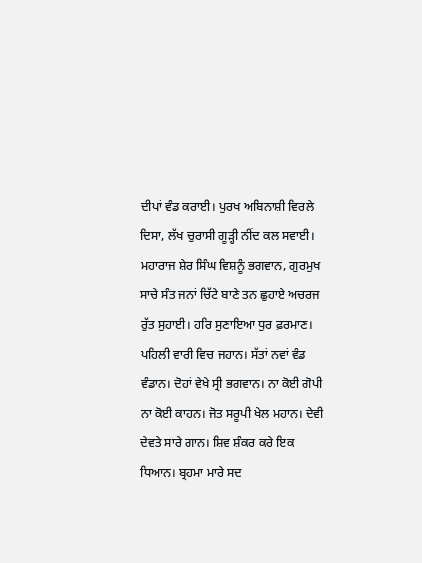ਦੀਪਾਂ ਵੰਡ ਕਰਾਈ। ਪੁਰਖ ਅਬਿਨਾਸ਼ੀ ਵਿਰਲੇ ਦਿਸਾ, ਲੱਖ ਚੁਰਾਸੀ ਗੂੜ੍ਹੀ ਨੀਂਦ ਕਲ ਸਵਾਈ। ਮਹਾਰਾਜ ਸ਼ੇਰ ਸਿੰਘ ਵਿਸ਼ਨੂੰ ਭਗਵਾਨ, ਗੁਰਮੁਖ ਸਾਚੇ ਸੰਤ ਜਨਾਂ ਚਿੱਟੇ ਬਾਣੇ ਤਨ ਛੁਹਾਏ ਅਚਰਜ ਰੁੱਤ ਸੁਹਾਈ। ਹਰਿ ਸੁਣਾਇਆ ਧੁਰ ਫ਼ਰਮਾਣ। ਪਹਿਲੀ ਵਾਰੀ ਵਿਚ ਜਹਾਨ। ਸੱਤਾਂ ਨਵਾਂ ਵੰਡ ਵੰਡਾਨ। ਦੋਹਾਂ ਵੇਖੇ ਸ੍ਰੀ ਭਗਵਾਨ। ਨਾ ਕੋਈ ਗੋਪੀ ਨਾ ਕੋਈ ਕਾਹਨ। ਜੋਤ ਸਰੂਪੀ ਖੇਲ ਮਹਾਨ। ਦੇਵੀ ਦੇਵਤੇ ਸਾਰੇ ਗਾਨ। ਸ਼ਿਵ ਸ਼ੰਕਰ ਕਰੇ ਇਕ ਧਿਆਨ। ਬ੍ਰਹਮਾ ਮਾਰੇ ਸਦ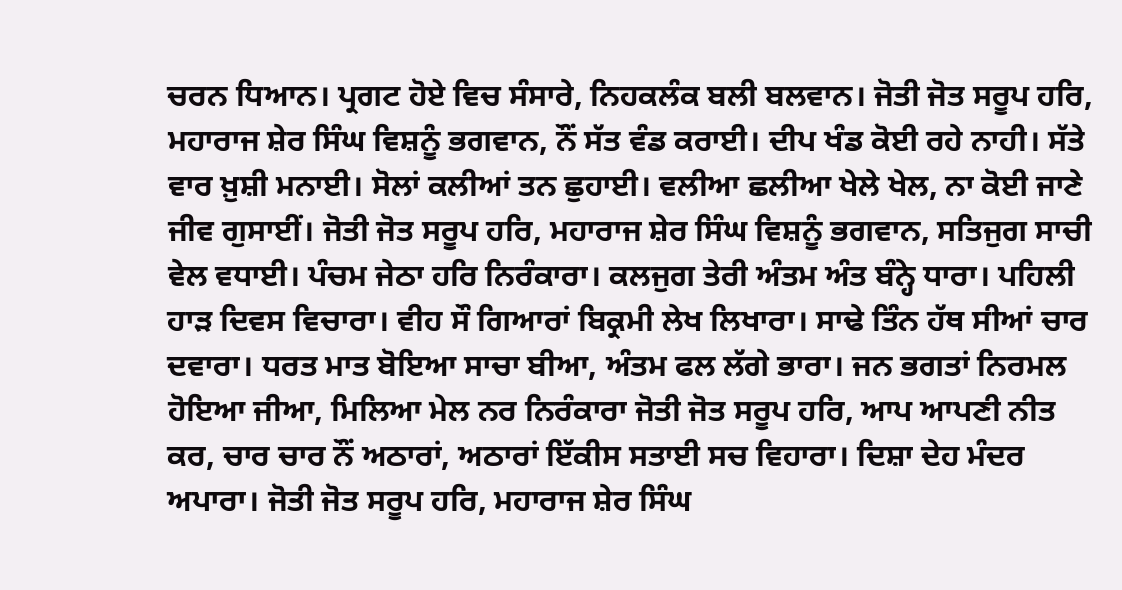ਚਰਨ ਧਿਆਨ। ਪ੍ਰਗਟ ਹੋਏ ਵਿਚ ਸੰਸਾਰੇ, ਨਿਹਕਲੰਕ ਬਲੀ ਬਲਵਾਨ। ਜੋਤੀ ਜੋਤ ਸਰੂਪ ਹਰਿ, ਮਹਾਰਾਜ ਸ਼ੇਰ ਸਿੰਘ ਵਿਸ਼ਨੂੰ ਭਗਵਾਨ, ਨੌਂ ਸੱਤ ਵੰਡ ਕਰਾਈ। ਦੀਪ ਖੰਡ ਕੋਈ ਰਹੇ ਨਾਹੀ। ਸੱਤੇ ਵਾਰ ਖ਼ੁਸ਼ੀ ਮਨਾਈ। ਸੋਲਾਂ ਕਲੀਆਂ ਤਨ ਛੁਹਾਈ। ਵਲੀਆ ਛਲੀਆ ਖੇਲੇ ਖੇਲ, ਨਾ ਕੋਈ ਜਾਣੇ ਜੀਵ ਗੁਸਾਈਂ। ਜੋਤੀ ਜੋਤ ਸਰੂਪ ਹਰਿ, ਮਹਾਰਾਜ ਸ਼ੇਰ ਸਿੰਘ ਵਿਸ਼ਨੂੰ ਭਗਵਾਨ, ਸਤਿਜੁਗ ਸਾਚੀ ਵੇਲ ਵਧਾਈ। ਪੰਚਮ ਜੇਠਾ ਹਰਿ ਨਿਰੰਕਾਰਾ। ਕਲਜੁਗ ਤੇਰੀ ਅੰਤਮ ਅੰਤ ਬੰਨ੍ਹੇ ਧਾਰਾ। ਪਹਿਲੀ ਹਾੜ ਦਿਵਸ ਵਿਚਾਰਾ। ਵੀਹ ਸੌ ਗਿਆਰਾਂ ਬਿਕ੍ਰਮੀ ਲੇਖ ਲਿਖਾਰਾ। ਸਾਢੇ ਤਿੰਨ ਹੱਥ ਸੀਆਂ ਚਾਰ ਦਵਾਰਾ। ਧਰਤ ਮਾਤ ਬੋਇਆ ਸਾਚਾ ਬੀਆ, ਅੰਤਮ ਫਲ ਲੱਗੇ ਭਾਰਾ। ਜਨ ਭਗਤਾਂ ਨਿਰਮਲ ਹੋਇਆ ਜੀਆ, ਮਿਲਿਆ ਮੇਲ ਨਰ ਨਿਰੰਕਾਰਾ ਜੋਤੀ ਜੋਤ ਸਰੂਪ ਹਰਿ, ਆਪ ਆਪਣੀ ਨੀਤ ਕਰ, ਚਾਰ ਚਾਰ ਨੌਂ ਅਠਾਰਾਂ, ਅਠਾਰਾਂ ਇੱਕੀਸ ਸਤਾਈ ਸਚ ਵਿਹਾਰਾ। ਦਿਸ਼ਾ ਦੇਹ ਮੰਦਰ ਅਪਾਰਾ। ਜੋਤੀ ਜੋਤ ਸਰੂਪ ਹਰਿ, ਮਹਾਰਾਜ ਸ਼ੇਰ ਸਿੰਘ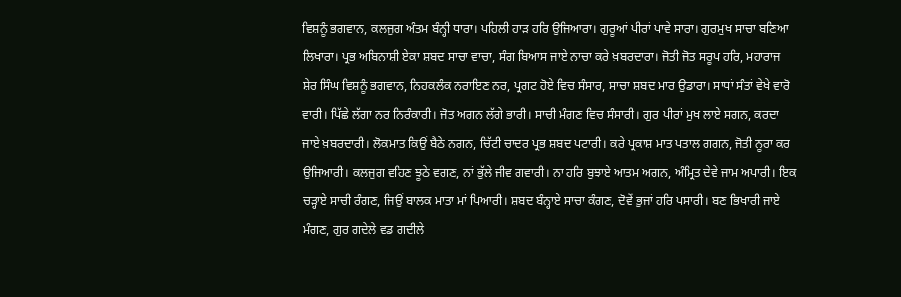ਵਿਸ਼ਨੂੰ ਭਗਵਾਨ, ਕਲਜੁਗ ਅੰਤਮ ਬੰਨ੍ਹੀ ਧਾਰਾ। ਪਹਿਲੀ ਹਾੜ ਹਰਿ ਉਜਿਆਰਾ। ਗੁਰੂਆਂ ਪੀਰਾਂ ਪਾਵੇ ਸਾਰਾ। ਗੁਰਮੁਖ ਸਾਚਾ ਬਣਿਆ ਲਿਖਾਰਾ। ਪ੍ਰਭ ਅਬਿਨਾਸ਼ੀ ਏਕਾ ਸ਼ਬਦ ਸਾਚਾ ਵਾਚਾ, ਸੰਗ ਬਿਆਸ ਜਾਏ ਨਾਚਾ ਕਰੇ ਖ਼ਬਰਦਾਰਾ। ਜੋਤੀ ਜੋਤ ਸਰੂਪ ਹਰਿ, ਮਹਾਰਾਜ ਸ਼ੇਰ ਸਿੰਘ ਵਿਸ਼ਨੂੰ ਭਗਵਾਨ, ਨਿਹਕਲੰਕ ਨਰਾਇਣ ਨਰ, ਪ੍ਰਗਟ ਹੋਏ ਵਿਚ ਸੰਸਾਰ, ਸਾਚਾ ਸ਼ਬਦ ਮਾਰ ਉਡਾਰਾ। ਸਾਧਾਂ ਸੰਤਾਂ ਵੇਖੇ ਵਾਰੋ ਵਾਰੀ। ਪਿੱਛੇ ਲੱਗਾ ਨਰ ਨਿਰੰਕਾਰੀ। ਜੋਤ ਅਗਨ ਲੱਗੇ ਭਾਰੀ। ਸਾਚੀ ਮੰਗਣ ਵਿਚ ਸੰਸਾਰੀ। ਗੁਰ ਪੀਰਾਂ ਮੁਖ ਲਾਏ ਸਗਨ, ਕਰਦਾ ਜਾਏ ਖ਼ਬਰਦਾਰੀ। ਲੋਕਮਾਤ ਕਿਉਂ ਬੈਠੇ ਨਗਨ, ਚਿੱਟੀ ਚਾਦਰ ਪ੍ਰਭ ਸ਼ਬਦ ਪਟਾਰੀ। ਕਰੇ ਪ੍ਰਕਾਸ਼ ਮਾਤ ਪਤਾਲ ਗਗਨ, ਜੋਤੀ ਨੂਰਾ ਕਰ ਉਜਿਆਰੀ। ਕਲਜੁਗ ਵਹਿਣ ਝੂਠੇ ਵਗਣ, ਨਾਂ ਭੁੱਲੇ ਜੀਵ ਗਵਾਰੀ। ਨਾ ਹਰਿ ਬੁਝਾਏ ਆਤਮ ਅਗਨ, ਅੰਮ੍ਰਿਤ ਦੇਵੇ ਜਾਮ ਅਪਾਰੀ। ਇਕ ਚੜ੍ਹਾਏ ਸਾਚੀ ਰੰਗਣ, ਜਿਉਂ ਬਾਲਕ ਮਾਤਾ ਮਾਂ ਪਿਆਰੀ। ਸ਼ਬਦ ਬੰਨ੍ਹਾਏ ਸਾਚਾ ਕੰਗਣ, ਦੋਵੇਂ ਭੁਜਾਂ ਹਰਿ ਪਸਾਰੀ। ਬਣ ਭਿਖਾਰੀ ਜਾਏ ਮੰਗਣ, ਗੁਰ ਗਦੇਲੇ ਵਡ ਗਦੀਲੇ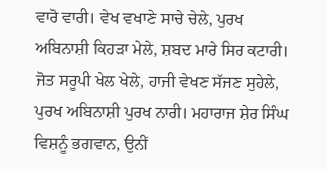ਵਾਰੋ ਵਾਰੀ। ਵੇਖ ਵਖਾਣੇ ਸਾਚੇ ਚੇਲੇ, ਪੁਰਖ ਅਬਿਨਾਸ਼ੀ ਕਿਹੜਾ ਮੇਲੇ, ਸ਼ਬਦ ਮਾਰੇ ਸਿਰ ਕਟਾਰੀ। ਜੋਤ ਸਰੂਪੀ ਖੇਲ ਖੇਲੇ, ਹਾਜੀ ਵੇਖਣ ਸੱਜਣ ਸੁਹੇਲੇ, ਪੁਰਖ ਅਬਿਨਾਸ਼ੀ ਪੁਰਖ ਨਾਰੀ। ਮਹਾਰਾਜ ਸ਼ੇਰ ਸਿੰਘ ਵਿਸ਼ਨੂੰ ਭਗਵਾਨ, ਉਨੀਂ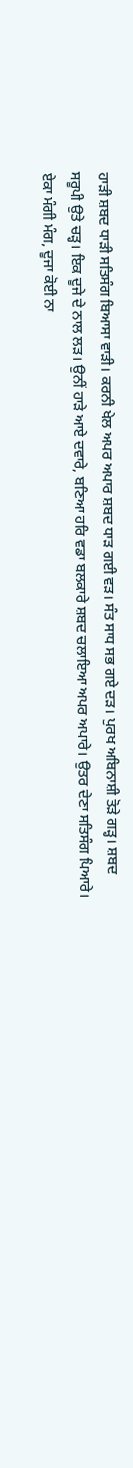ਹਾੜੀ ਸ਼ਬਦ ਧਾੜੀ ਸਤਿਸੰਗ ਬਿਆਸਾ ਵਾੜੀ। ਕਰਨੀ ਖੇਲ ਅਪਰ ਅਪਾਰ ਸ਼ਬਦ ਧਾੜ ਗਈ ਵੜ। ਸੰਤ ਸਾਧ ਸਭ ਗਏ ਦੜ। ਪੁਰਖ ਅਬਿਨਾਸ਼ੀ ਤੋੜੇ ਗੜ੍ਹ। ਸ਼ਬਦ ਸਰੂਪੀ ਉਤੇ ਚੜ੍ਹ। ਇਕ ਦੂਜੇ ਦੇ ਨਾਲ ਲੜ। ਉਨੀਂ ਹਾੜੇ ਆਏ ਦਵਾਰੇ, ਬਣਿਆ ਹਰਿ ਵਡਾ ਬਲਕਾਰੇ ਸ਼ਬਦ ਚਲਾਇਆ ਅਪਰ ਅਪਾਰੇ। ਉਤਰ ਦੇਣਾ ਸਤਿਸੰਗ ਪਿਆਰੇ। ਏਕਾ ਮੰਗੀ ਮੰਗ, ਦੂਜਾ ਕੋਈ ਨਾ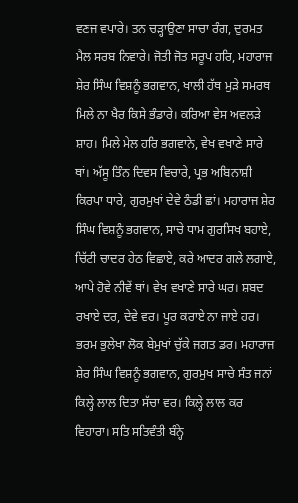ਵਣਜ ਵਪਾਰੇ। ਤਨ ਚੜ੍ਹਾਉਣਾ ਸਾਚਾ ਰੰਗ, ਦੁਰਮਤ ਮੈਲ ਸਰਬ ਨਿਵਾਰੇ। ਜੋਤੀ ਜੋਤ ਸਰੂਪ ਹਰਿ, ਮਹਾਰਾਜ ਸ਼ੇਰ ਸਿੰਘ ਵਿਸ਼ਨੂੰ ਭਗਵਾਨ, ਖਾਲੀ ਹੱਥ ਮੁੜੇ ਸਮਰਥ ਮਿਲੇ ਨਾ ਖੈਰ ਕਿਸੇ ਭੰਡਾਰੇ। ਕਰਿਆ ਵੇਸ ਅਵਲੜੇ ਸ਼ਾਹ। ਮਿਲੇ ਮੇਲ ਹਰਿ ਭਗਵਾਨੇ, ਵੇਖ ਵਖਾਣੇ ਸਾਰੇ ਥਾਂ। ਅੱਸੂ ਤਿੰਨ ਦਿਵਸ ਵਿਚਾਰੇ, ਪ੍ਰਭ ਅਬਿਨਾਸ਼ੀ ਕਿਰਪਾ ਧਾਰੇ, ਗੁਰਮੁਖਾਂ ਦੇਵੇ ਠੰਡੀ ਛਾਂ। ਮਹਾਰਾਜ ਸ਼ੇਰ ਸਿੰਘ ਵਿਸ਼ਨੂੰ ਭਗਵਾਨ, ਸਾਚੇ ਧਾਮ ਗੁਰਸਿਖ ਬਹਾਏ, ਚਿੱਟੀ ਚਾਦਰ ਹੇਠ ਵਿਛਾਏ, ਕਰੇ ਆਦਰ ਗਲੇ ਲਗਾਏ, ਆਪੇ ਹੋਵੇ ਨੀਵੇਂ ਥਾਂ। ਵੇਖ ਵਖਾਣੇ ਸਾਰੇ ਘਰ। ਸ਼ਬਦ ਰਖਾਏ ਦਰ, ਦੇਵੇ ਵਰ। ਪੂਰ ਕਰਾਏ ਨਾ ਜਾਏ ਹਰ। ਭਰਮ ਭੁਲੇਖਾ ਲੋਕ ਬੇਮੁਖਾਂ ਚੁੱਕੇ ਜਗਤ ਡਰ। ਮਹਾਰਾਜ ਸ਼ੇਰ ਸਿੰਘ ਵਿਸ਼ਨੂੰ ਭਗਵਾਨ, ਗੁਰਮੁਖ ਸਾਚੇ ਸੰਤ ਜਨਾਂ ਕਿਲ੍ਹੇ ਲਾਲ ਦਿਤਾ ਸੱਚਾ ਵਰ। ਕਿਲ੍ਹੇ ਲਾਲ ਕਰ ਵਿਹਾਰਾ। ਸਤਿ ਸਤਿਵੰਤੀ ਬੰਨ੍ਹੇ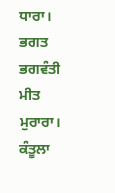ਧਾਰਾ। ਭਗਤ ਭਗਵੰਤੀ ਮੀਤ ਮੁਰਾਰਾ। ਕੰਤੂਲਾ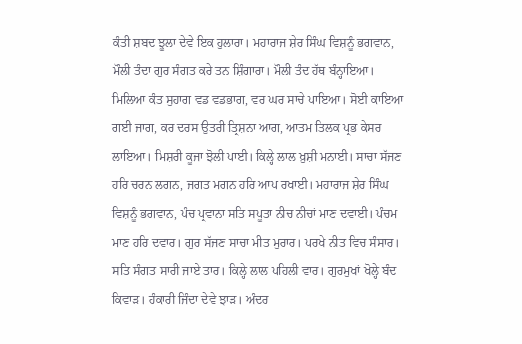ਕੰਤੀ ਸ਼ਬਦ ਝੂਲਾ ਦੇਵੇ ਇਕ ਹੁਲਾਰਾ। ਮਹਾਰਾਜ ਸ਼ੇਰ ਸਿੰਘ ਵਿਸ਼ਨੂੰ ਭਗਵਾਨ, ਮੌਲੀ ਤੰਦਾ ਗੁਰ ਸੰਗਤ ਕਰੇ ਤਨ ਸ਼ਿੰਗਾਰਾ। ਮੌਲੀ ਤੰਦ ਹੱਥ ਬੰਨ੍ਹਾਇਆ। ਮਿਲਿਆ ਕੰਤ ਸੁਹਾਗ ਵਡ ਵਡਭਾਗ, ਵਰ ਘਰ ਸਾਚੇ ਪਾਇਆ। ਸੋਈ ਕਾਇਆ ਗਈ ਜਾਗ, ਕਰ ਦਰਸ ਉਤਰੀ ਤ੍ਰਿਸ਼ਨਾ ਆਗ, ਆਤਮ ਤਿਲਕ ਪ੍ਰਭ ਕੇਸਰ ਲਾਇਆ। ਮਿਸ਼ਰੀ ਕੂਜਾ ਝੋਲੀ ਪਾਈ। ਕਿਲ੍ਹੇ ਲਾਲ ਖ਼ੁਸ਼ੀ ਮਨਾਈ। ਸਾਚਾ ਸੱਜਣ ਹਰਿ ਚਰਨ ਲਗਨ, ਜਗਤ ਮਗਨ ਹਰਿ ਆਪ ਰਖਾਈ। ਮਹਾਰਾਜ ਸ਼ੇਰ ਸਿੰਘ ਵਿਸ਼ਨੂੰ ਭਗਵਾਨ, ਪੰਚ ਪ੍ਰਵਾਨਾ ਸਤਿ ਸਪੂਤਾ ਨੀਚ ਨੀਚਾਂ ਮਾਣ ਦਵਾਈ। ਪੰਚਮ ਮਾਣ ਹਰਿ ਦਵਾਰ। ਗੁਰ ਸੱਜਣ ਸਾਚਾ ਮੀਤ ਮੁਰਾਰ। ਪਰਖੇ ਨੀਤ ਵਿਚ ਸੰਸਾਰ। ਸਤਿ ਸੰਗਤ ਸਾਰੀ ਜਾਏ ਤਾਰ। ਕਿਲ੍ਹੇ ਲਾਲ ਪਹਿਲੀ ਵਾਰ। ਗੁਰਮੁਖਾਂ ਖੋਲ੍ਹੇ ਬੰਦ ਕਿਵਾੜ। ਹੰਕਾਰੀ ਜਿੰਦਾ ਦੇਵੇ ਝਾੜ। ਅੰਦਰ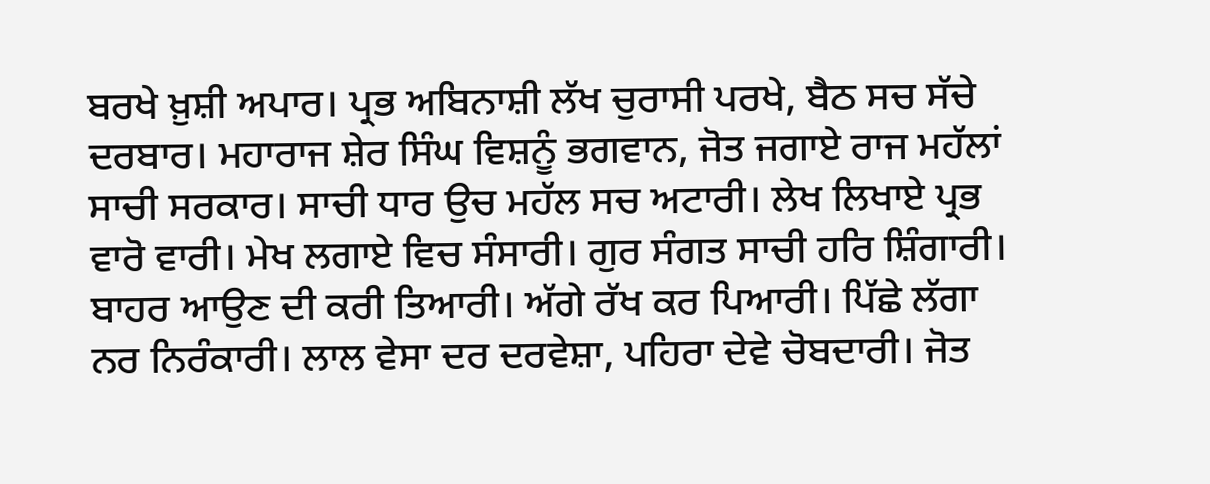ਬਰਖੇ ਖ਼ੁਸ਼ੀ ਅਪਾਰ। ਪ੍ਰਭ ਅਬਿਨਾਸ਼ੀ ਲੱਖ ਚੁਰਾਸੀ ਪਰਖੇ, ਬੈਠ ਸਚ ਸੱਚੇ ਦਰਬਾਰ। ਮਹਾਰਾਜ ਸ਼ੇਰ ਸਿੰਘ ਵਿਸ਼ਨੂੰ ਭਗਵਾਨ, ਜੋਤ ਜਗਾਏ ਰਾਜ ਮਹੱਲਾਂ ਸਾਚੀ ਸਰਕਾਰ। ਸਾਚੀ ਧਾਰ ਉਚ ਮਹੱਲ ਸਚ ਅਟਾਰੀ। ਲੇਖ ਲਿਖਾਏ ਪ੍ਰਭ ਵਾਰੋ ਵਾਰੀ। ਮੇਖ ਲਗਾਏ ਵਿਚ ਸੰਸਾਰੀ। ਗੁਰ ਸੰਗਤ ਸਾਚੀ ਹਰਿ ਸ਼ਿੰਗਾਰੀ। ਬਾਹਰ ਆਉਣ ਦੀ ਕਰੀ ਤਿਆਰੀ। ਅੱਗੇ ਰੱਖ ਕਰ ਪਿਆਰੀ। ਪਿੱਛੇ ਲੱਗਾ ਨਰ ਨਿਰੰਕਾਰੀ। ਲਾਲ ਵੇਸਾ ਦਰ ਦਰਵੇਸ਼ਾ, ਪਹਿਰਾ ਦੇਵੇ ਚੋਬਦਾਰੀ। ਜੋਤ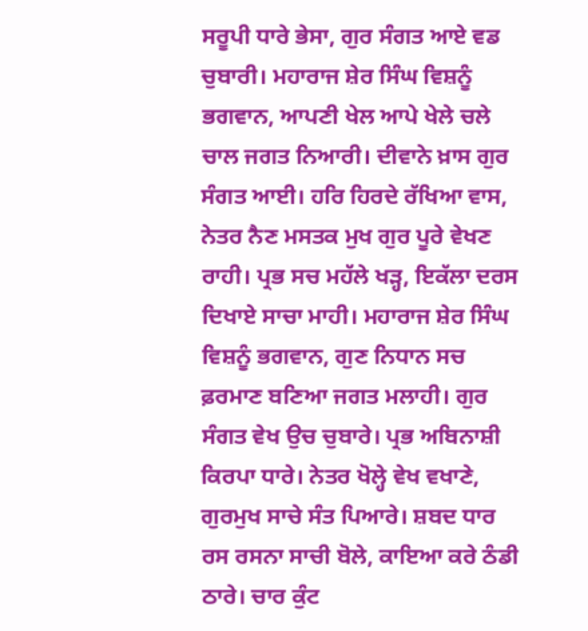ਸਰੂਪੀ ਧਾਰੇ ਭੇਸਾ, ਗੁਰ ਸੰਗਤ ਆਏ ਵਡ ਚੁਬਾਰੀ। ਮਹਾਰਾਜ ਸ਼ੇਰ ਸਿੰਘ ਵਿਸ਼ਨੂੰ ਭਗਵਾਨ, ਆਪਣੀ ਖੇਲ ਆਪੇ ਖੇਲੇ ਚਲੇ ਚਾਲ ਜਗਤ ਨਿਆਰੀ। ਦੀਵਾਨੇ ਖ਼ਾਸ ਗੁਰ ਸੰਗਤ ਆਈ। ਹਰਿ ਹਿਰਦੇ ਰੱਖਿਆ ਵਾਸ, ਨੇਤਰ ਨੈਣ ਮਸਤਕ ਮੁਖ ਗੁਰ ਪੂਰੇ ਵੇਖਣ ਰਾਹੀ। ਪ੍ਰਭ ਸਚ ਮਹੱਲੇ ਖੜ੍ਹ, ਇਕੱਲਾ ਦਰਸ ਦਿਖਾਏ ਸਾਚਾ ਮਾਹੀ। ਮਹਾਰਾਜ ਸ਼ੇਰ ਸਿੰਘ ਵਿਸ਼ਨੂੰ ਭਗਵਾਨ, ਗੁਣ ਨਿਧਾਨ ਸਚ ਫ਼ਰਮਾਣ ਬਣਿਆ ਜਗਤ ਮਲਾਹੀ। ਗੁਰ ਸੰਗਤ ਵੇਖ ਉਚ ਚੁਬਾਰੇ। ਪ੍ਰਭ ਅਬਿਨਾਸ਼ੀ ਕਿਰਪਾ ਧਾਰੇ। ਨੇਤਰ ਖੋਲ੍ਹੇ ਵੇਖ ਵਖਾਣੇ, ਗੁਰਮੁਖ ਸਾਚੇ ਸੰਤ ਪਿਆਰੇ। ਸ਼ਬਦ ਧਾਰ ਰਸ ਰਸਨਾ ਸਾਚੀ ਬੋਲੇ, ਕਾਇਆ ਕਰੇ ਠੰਡੀ ਠਾਰੇ। ਚਾਰ ਕੁੰਟ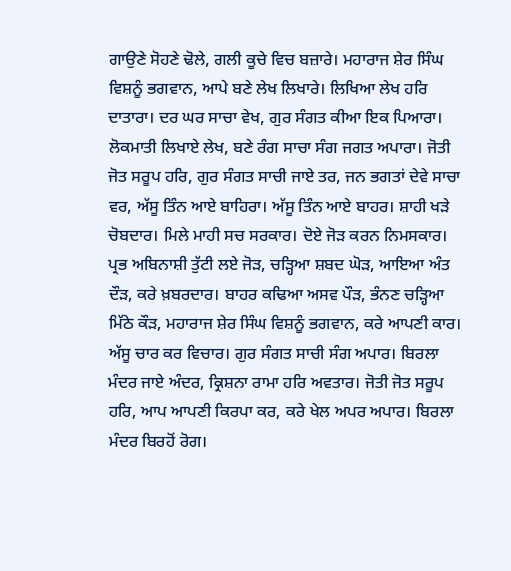ਗਾਉਣੇ ਸੋਹਣੇ ਢੋਲੇ, ਗਲੀ ਕੂਚੇ ਵਿਚ ਬਜ਼ਾਰੇ। ਮਹਾਰਾਜ ਸ਼ੇਰ ਸਿੰਘ ਵਿਸ਼ਨੂੰ ਭਗਵਾਨ, ਆਪੇ ਬਣੇ ਲੇਖ ਲਿਖਾਰੇ। ਲਿਖਿਆ ਲੇਖ ਹਰਿ ਦਾਤਾਰਾ। ਦਰ ਘਰ ਸਾਚਾ ਵੇਖ, ਗੁਰ ਸੰਗਤ ਕੀਆ ਇਕ ਪਿਆਰਾ। ਲੋਕਮਾਤੀ ਲਿਖਾਏ ਲੇਖ, ਬਣੇ ਰੰਗ ਸਾਚਾ ਸੰਗ ਜਗਤ ਅਪਾਰਾ। ਜੋਤੀ ਜੋਤ ਸਰੂਪ ਹਰਿ, ਗੁਰ ਸੰਗਤ ਸਾਚੀ ਜਾਏ ਤਰ, ਜਨ ਭਗਤਾਂ ਦੇਵੇ ਸਾਚਾ ਵਰ, ਅੱਸੂ ਤਿੰਨ ਆਏ ਬਾਹਿਰਾ। ਅੱਸੂ ਤਿੰਨ ਆਏ ਬਾਹਰ। ਸ਼ਾਹੀ ਖੜੇ ਚੋਬਦਾਰ। ਮਿਲੇ ਮਾਹੀ ਸਚ ਸਰਕਾਰ। ਦੋਏ ਜੋੜ ਕਰਨ ਨਿਮਸਕਾਰ। ਪ੍ਰਭ ਅਬਿਨਾਸ਼ੀ ਤੁੱਟੀ ਲਏ ਜੋੜ, ਚੜ੍ਹਿਆ ਸ਼ਬਦ ਘੋੜ, ਆਇਆ ਅੰਤ ਦੌੜ, ਕਰੇ ਖ਼ਬਰਦਾਰ। ਬਾਹਰ ਕਢਿਆ ਅਸਵ ਪੌੜ, ਭੰਨਣ ਚੜ੍ਹਿਆ ਮਿੱਠੇ ਕੌੜ, ਮਹਾਰਾਜ ਸ਼ੇਰ ਸਿੰਘ ਵਿਸ਼ਨੂੰ ਭਗਵਾਨ, ਕਰੇ ਆਪਣੀ ਕਾਰ। ਅੱਸੂ ਚਾਰ ਕਰ ਵਿਚਾਰ। ਗੁਰ ਸੰਗਤ ਸਾਚੀ ਸੰਗ ਅਪਾਰ। ਬਿਰਲਾ ਮੰਦਰ ਜਾਏ ਅੰਦਰ, ਕ੍ਰਿਸ਼ਨਾ ਰਾਮਾ ਹਰਿ ਅਵਤਾਰ। ਜੋਤੀ ਜੋਤ ਸਰੂਪ ਹਰਿ, ਆਪ ਆਪਣੀ ਕਿਰਪਾ ਕਰ, ਕਰੇ ਖੇਲ ਅਪਰ ਅਪਾਰ। ਬਿਰਲਾ ਮੰਦਰ ਬਿਰਹੋਂ ਰੋਗ।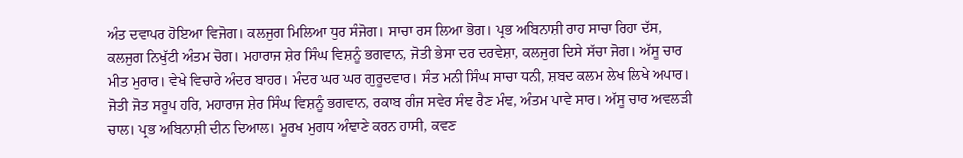ਅੰਤ ਦਵਾਪਰ ਹੋਇਆ ਵਿਜੋਗ। ਕਲਜੁਗ ਮਿਲਿਆ ਧੁਰ ਸੰਜੋਗ। ਸਾਚਾ ਰਸ ਲਿਆ ਭੋਗ। ਪ੍ਰਭ ਅਬਿਨਾਸ਼ੀ ਰਾਹ ਸਾਚਾ ਰਿਹਾ ਦੱਸ, ਕਲਜੁਗ ਨਿਖੁੱਟੀ ਅੰਤਮ ਚੋਗ। ਮਹਾਰਾਜ ਸ਼ੇਰ ਸਿੰਘ ਵਿਸ਼ਨੂੰ ਭਗਵਾਨ, ਜੋਤੀ ਭੇਸਾ ਦਰ ਦਰਵੇਸ਼ਾ, ਕਲਜੁਗ ਦਿਸੇ ਸੱਚਾ ਜੋਗ। ਅੱਸੂ ਚਾਰ ਮੀਤ ਮੁਰਾਰ। ਵੇਖੇ ਵਿਚਾਰੇ ਅੰਦਰ ਬਾਹਰ। ਮੰਦਰ ਘਰ ਘਰ ਗੁਰੂਦਵਾਰ। ਸੰਤ ਮਨੀ ਸਿੰਘ ਸਾਚਾ ਧਨੀ, ਸ਼ਬਦ ਕਲਮ ਲੇਖ ਲਿਖੇ ਅਪਾਰ। ਜੋਤੀ ਜੋਤ ਸਰੂਪ ਹਰਿ, ਮਹਾਰਾਜ ਸ਼ੇਰ ਸਿੰਘ ਵਿਸ਼ਨੂੰ ਭਗਵਾਨ, ਰਕਾਬ ਗੰਜ ਸਵੇਰ ਸੰਞ ਰੈਣ ਮੰਞ, ਅੰਤਮ ਪਾਵੇ ਸਾਰ। ਅੱਸੂ ਚਾਰ ਅਵਲੜੀ ਚਾਲ। ਪ੍ਰਭ ਅਬਿਨਾਸ਼ੀ ਦੀਨ ਦਿਆਲ। ਮੂਰਖ ਮੁਗਧ ਅੰਞਾਣੇ ਕਰਨ ਹਾਸੀ, ਕਵਣ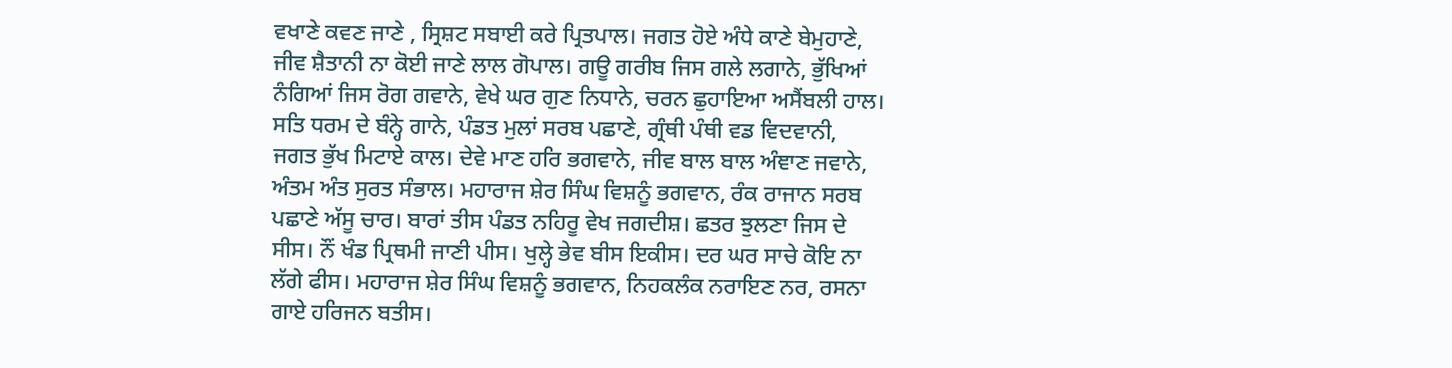ਵਖਾਣੇ ਕਵਣ ਜਾਣੇ , ਸ੍ਰਿਸ਼ਟ ਸਬਾਈ ਕਰੇ ਪ੍ਰਿਤਪਾਲ। ਜਗਤ ਹੋਏ ਅੰਧੇ ਕਾਣੇ ਬੇਮੁਹਾਣੇ, ਜੀਵ ਸ਼ੈਤਾਨੀ ਨਾ ਕੋਈ ਜਾਣੇ ਲਾਲ ਗੋਪਾਲ। ਗਊ ਗਰੀਬ ਜਿਸ ਗਲੇ ਲਗਾਨੇ, ਭੁੱਖਿਆਂ ਨੰਗਿਆਂ ਜਿਸ ਰੋਗ ਗਵਾਨੇ, ਵੇਖੇ ਘਰ ਗੁਣ ਨਿਧਾਨੇ, ਚਰਨ ਛੁਹਾਇਆ ਅਸੈਂਬਲੀ ਹਾਲ। ਸਤਿ ਧਰਮ ਦੇ ਬੰਨ੍ਹੇ ਗਾਨੇ, ਪੰਡਤ ਮੁਲਾਂ ਸਰਬ ਪਛਾਣੇ, ਗ੍ਰੰਥੀ ਪੰਥੀ ਵਡ ਵਿਦਵਾਨੀ, ਜਗਤ ਭੁੱਖ ਮਿਟਾਏ ਕਾਲ। ਦੇਵੇ ਮਾਣ ਹਰਿ ਭਗਵਾਨੇ, ਜੀਵ ਬਾਲ ਬਾਲ ਅੰਞਾਣ ਜਵਾਨੇ, ਅੰਤਮ ਅੰਤ ਸੁਰਤ ਸੰਭਾਲ। ਮਹਾਰਾਜ ਸ਼ੇਰ ਸਿੰਘ ਵਿਸ਼ਨੂੰ ਭਗਵਾਨ, ਰੰਕ ਰਾਜਾਨ ਸਰਬ ਪਛਾਣੇ ਅੱਸੂ ਚਾਰ। ਬਾਰਾਂ ਤੀਸ ਪੰਡਤ ਨਹਿਰੂ ਵੇਖ ਜਗਦੀਸ਼। ਛਤਰ ਝੁਲਣਾ ਜਿਸ ਦੇ ਸੀਸ। ਨੌਂ ਖੰਡ ਪ੍ਰਿਥਮੀ ਜਾਣੀ ਪੀਸ। ਖੁਲ੍ਹੇ ਭੇਵ ਬੀਸ ਇਕੀਸ। ਦਰ ਘਰ ਸਾਚੇ ਕੋਇ ਨਾ ਲੱਗੇ ਫੀਸ। ਮਹਾਰਾਜ ਸ਼ੇਰ ਸਿੰਘ ਵਿਸ਼ਨੂੰ ਭਗਵਾਨ, ਨਿਹਕਲੰਕ ਨਰਾਇਣ ਨਰ, ਰਸਨਾ ਗਾਏ ਹਰਿਜਨ ਬਤੀਸ।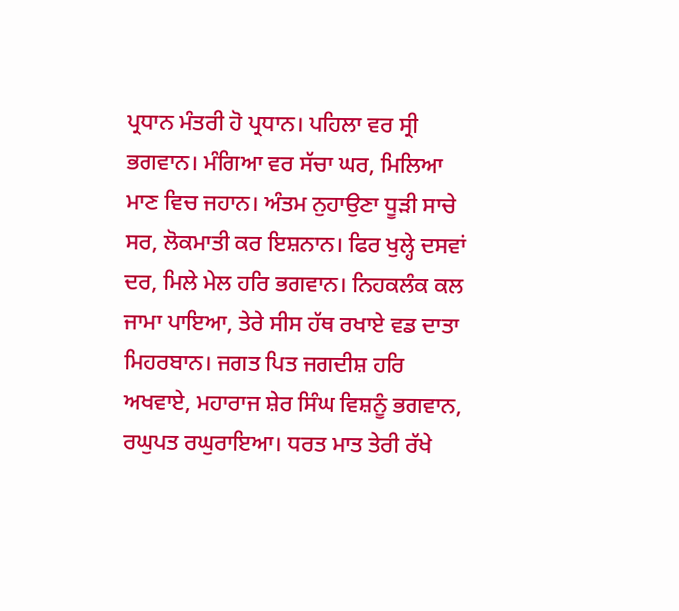ਪ੍ਰਧਾਨ ਮੰਤਰੀ ਹੋ ਪ੍ਰਧਾਨ। ਪਹਿਲਾ ਵਰ ਸ੍ਰੀ ਭਗਵਾਨ। ਮੰਗਿਆ ਵਰ ਸੱਚਾ ਘਰ, ਮਿਲਿਆ ਮਾਣ ਵਿਚ ਜਹਾਨ। ਅੰਤਮ ਨੁਹਾਉਣਾ ਧੂੜੀ ਸਾਚੇ ਸਰ, ਲੋਕਮਾਤੀ ਕਰ ਇਸ਼ਨਾਨ। ਫਿਰ ਖੁਲ੍ਹੇ ਦਸਵਾਂ ਦਰ, ਮਿਲੇ ਮੇਲ ਹਰਿ ਭਗਵਾਨ। ਨਿਹਕਲੰਕ ਕਲ ਜਾਮਾ ਪਾਇਆ, ਤੇਰੇ ਸੀਸ ਹੱਥ ਰਖਾਏ ਵਡ ਦਾਤਾ ਮਿਹਰਬਾਨ। ਜਗਤ ਪਿਤ ਜਗਦੀਸ਼ ਹਰਿ ਅਖਵਾਏ, ਮਹਾਰਾਜ ਸ਼ੇਰ ਸਿੰਘ ਵਿਸ਼ਨੂੰ ਭਗਵਾਨ, ਰਘੁਪਤ ਰਘੁਰਾਇਆ। ਧਰਤ ਮਾਤ ਤੇਰੀ ਰੱਖੇ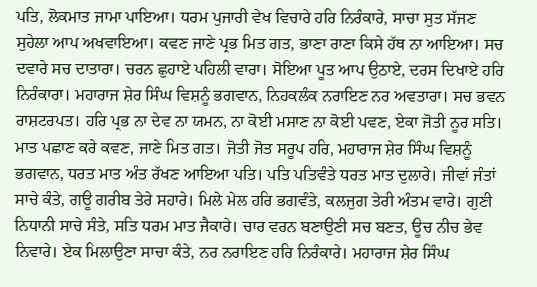ਪਤਿ, ਲੋਕਮਾਤ ਜਾਮਾ ਪਾਇਆ। ਧਰਮ ਪੁਜਾਰੀ ਵੇਖ ਵਿਚਾਰੇ ਹਰਿ ਨਿਰੰਕਾਰੇ, ਸਾਚਾ ਸੁਤ ਸੱਜਣ ਸੁਹੇਲਾ ਆਪ ਅਖਵਾਇਆ। ਕਵਣ ਜਾਣੇ ਪ੍ਰਭ ਮਿਤ ਗਤ, ਭਾਣਾ ਰਾਣਾ ਕਿਸੇ ਹੱਥ ਨਾ ਆਇਆ। ਸਚ ਦਵਾਰੇ ਸਚ ਦਾਤਾਰਾ। ਚਰਨ ਛੁਹਾਏ ਪਹਿਲੀ ਵਾਰਾ। ਸੋਇਆ ਪੂਤ ਆਪ ਉਠਾਏ, ਦਰਸ ਦਿਖਾਏ ਹਰਿ ਨਿਰੰਕਾਰਾ। ਮਹਾਰਾਜ ਸ਼ੇਰ ਸਿੰਘ ਵਿਸ਼ਨੂੰ ਭਗਵਾਨ, ਨਿਹਕਲੰਕ ਨਰਾਇਣ ਨਰ ਅਵਤਾਰਾ। ਸਚ ਭਵਨ ਰਾਸ਼ਟਰਪਤ। ਹਰਿ ਪ੍ਰਭ ਨਾ ਦੇਵ ਨਾ ਯਮਨ, ਨਾ ਕੋਈ ਮਸਾਣ ਨਾ ਕੋਈ ਪਵਣ, ਏਕਾ ਜੋਤੀ ਨੂਰ ਸਤਿ। ਮਾਤ ਪਛਾਣ ਕਰੇ ਕਵਣ, ਜਾਣੇ ਮਿਤ ਗਤ। ਜੋਤੀ ਜੋਤ ਸਰੂਪ ਹਰਿ, ਮਹਾਰਾਜ ਸ਼ੇਰ ਸਿੰਘ ਵਿਸ਼ਨੂੰ ਭਗਵਾਨ, ਧਰਤ ਮਾਤ ਅੰਤ ਰੱਖਣ ਆਇਆ ਪਤਿ। ਪਤਿ ਪਤਿਵੰਤੇ ਧਰਤ ਮਾਤ ਦੁਲਾਰੇ। ਜੀਵਾਂ ਜੰਤਾਂ ਸਾਚੇ ਕੰਤੇ, ਗਊ ਗਰੀਬ ਤੇਰੇ ਸਹਾਰੇ। ਮਿਲੇ ਮੇਲ ਹਰਿ ਭਗਵੰਤੇ, ਕਲਜੁਗ ਤੇਰੀ ਅੰਤਮ ਵਾਰੇ। ਗੁਣੀ ਨਿਧਾਨੀ ਸਾਚੇ ਸੰਤੇ, ਸਤਿ ਧਰਮ ਮਾਤ ਜੈਕਾਰੇ। ਚਾਰ ਵਰਨ ਬਣਾਉਣੀ ਸਚ ਬਣਤ, ਊਚ ਨੀਚ ਭੇਵ ਨਿਵਾਰੇ। ਏਕ ਮਿਲਾਉਣਾ ਸਾਚਾ ਕੰਤੇ, ਨਰ ਨਰਾਇਣ ਹਰਿ ਨਿਰੰਕਾਰੇ। ਮਹਾਰਾਜ ਸ਼ੇਰ ਸਿੰਘ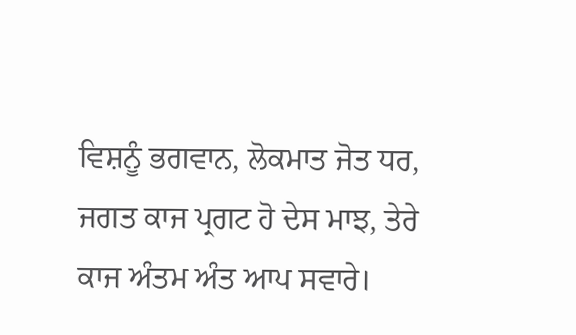ਵਿਸ਼ਨੂੰ ਭਗਵਾਨ, ਲੋਕਮਾਤ ਜੋਤ ਧਰ, ਜਗਤ ਕਾਜ ਪ੍ਰਗਟ ਹੋ ਦੇਸ ਮਾਝ, ਤੇਰੇ ਕਾਜ ਅੰਤਮ ਅੰਤ ਆਪ ਸਵਾਰੇ।